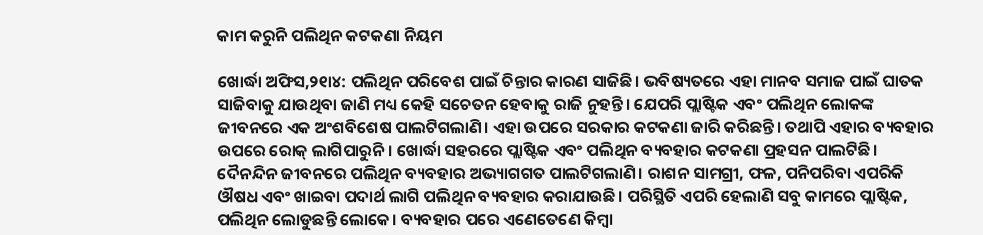କାମ କରୁନି ପଲିଥିନ କଟକଣା ନିୟମ

ଖୋର୍ଦ୍ଧା ଅଫିସ,୨୧ା୪: ପଲିଥିନ ପରିବେଶ ପାଇଁ ଚିନ୍ତାର କାରଣ ସାଜିଛି। ଭବିଷ୍ୟତରେ ଏହା ମାନବ ସମାଜ ପାଇଁ ଘାତକ ସାଜିବାକୁ ଯାଉଥିବା ଜାଣି ମଧ୍ୟ କେହି ସଚେତନ ହେବାକୁ ରାଜି ନୁହନ୍ତି। ଯେପରି ପ୍ଲାଷ୍ଟିକ ଏବଂ ପଲିଥିନ ଲୋକଙ୍କ ଜୀବନରେ ଏକ ଅଂଶବିଶେଷ ପାଲଟିଗଲାଣି। ଏହା ଉପରେ ସରକାର କଟକଣା ଜାରି କରିଛନ୍ତି। ତଥାପି ଏହାର ବ୍ୟବହାର ଉପରେ ରୋକ୍‌ ଲାଗିପାରୁନି। ଖୋର୍ଦ୍ଧା ସହରରେ ପ୍ଲାଷ୍ଟିକ ଏବଂ ପଲିଥିନ ବ୍ୟବହାର କଟକଣା ପ୍ରହସନ ପାଲଟିଛି।
ଦୈନନ୍ଦିନ ଜୀବନରେ ପଲିଥିନ ବ୍ୟବହାର ଅଭ୍ୟାଗଗତ ପାଲଟିଗଲାଣି। ରାଶନ ସାମଗ୍ରୀ, ଫଳ, ପନିପରିବା ଏପରିକି ଔଷଧ ଏବଂ ଖାଇବା ପଦାର୍ଥ ଲାଗି ପଲିଥିନ ବ୍ୟବହାର କରାଯାଉଛି। ପରିସ୍ଥିତି ଏପରି ହେଲାଣି ସବୁ କାମରେ ପ୍ଲାଷ୍ଟିକ, ପଲିଥିନ ଲୋଡୁଛନ୍ତି ଲୋକେ। ବ୍ୟବହାର ପରେ ଏଣେତେଣେ କିମ୍ବା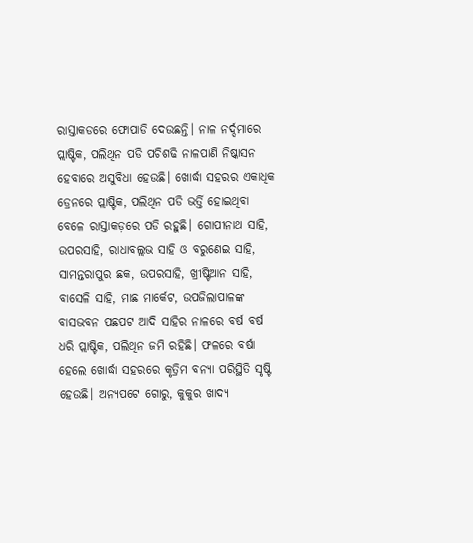ରାସ୍ତାକଡରେ ଫୋପାଡି ଦେଉଛନ୍ତି। ନାଳ ନର୍ଦ୍ଦମାରେ ପ୍ଲାଷ୍ଟିକ, ପଲିଥିନ ପଡି ପଚିଶଢି ନାଳପାଣି ନିଷ୍କାସନ ହେବାରେ ଅସୁବିଧା ହେଉଛି। ଖୋର୍ଦ୍ଧା ସହରର ଏକାଧିକ ଡ୍ରେନରେ ପ୍ଲାଷ୍ଟିକ, ପଲିଥିନ ପଡି ଭର୍ତ୍ତି ହୋଇଥିବା ବେଳେ ରାସ୍ତାକଡ଼ରେ ପଡି ରହୁଛି। ଗୋପୀନାଥ ସାହି, ଉପରସାହି, ରାଧାବଲ୍ଲଭ ସାହି ଓ ବରୁଣେଇ ସାହି, ସାମନ୍ତରାପୁର ଛକ, ଉପରସାହି, ଖ୍ରୀଷ୍ଟିଆନ ସାହି, ବାସେଳି ସାହି, ମାଛ ମାର୍କେଟ, ଉପଜିଲାପାଳଙ୍କ ବାସଭବନ ପଛପଟ ଆଦି ସାହିର ନାଳରେ ବର୍ଷ ବର୍ଷ ଧରି ପ୍ଲାଷ୍ଟିକ, ପଲିଥିନ ଜମି ରହିଛି। ଫଳରେ ବର୍ଷା ହେଲେ ଖୋର୍ଦ୍ଧା ସହରରେ କୃତ୍ରିମ ବନ୍ୟା ପରିସ୍ଥିତି ସୃଷ୍ଟି ହେଉଛି। ଅନ୍ୟପଟେ ଗୋରୁ, କୁକୁର ଖାଦ୍ୟ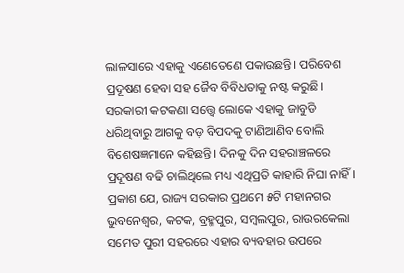ଲାଳସାରେ ଏହାକୁ ଏଣେତେଣେ ପକାଉଛନ୍ତି। ପରିବେଶ ପ୍ରଦୂଷଣ ହେବା ସହ ଜୈବ ବିବିଧତାକୁ ନଷ୍ଟ କରୁଛି। ସରକାରୀ କଟକଣା ସତ୍ତ୍ୱେ ଲୋକେ ଏହାକୁ ଜାବୁଡି ଧରିଥିବାରୁ ଆଗକୁ ବଡ଼ ବିପଦକୁ ଟାଣିଆଣିବ ବୋଲି ବିଶେଷଜ୍ଞମାନେ କହିଛନ୍ତି। ଦିନକୁ ଦିନ ସହରାଞ୍ଚଳରେ ପ୍ରଦୂଷଣ ବଢି ଚାଲିଥିଲେ ମଧ୍ୟ ଏଥିପ୍ରତି କାହାରି ନିଘା ନାହିଁ।
ପ୍ରକାଶ ଯେ, ରାଜ୍ୟ ସରକାର ପ୍ରଥମେ ୫ଟି ମହାନଗର ଭୁବନେଶ୍ୱର, କଟକ, ବ୍ରହ୍ମପୁର, ସମ୍ବଲପୁର, ରାଉରକେଲା ସମେତ ପୁରୀ ସହରରେ ଏହାର ବ୍ୟବହାର ଉପରେ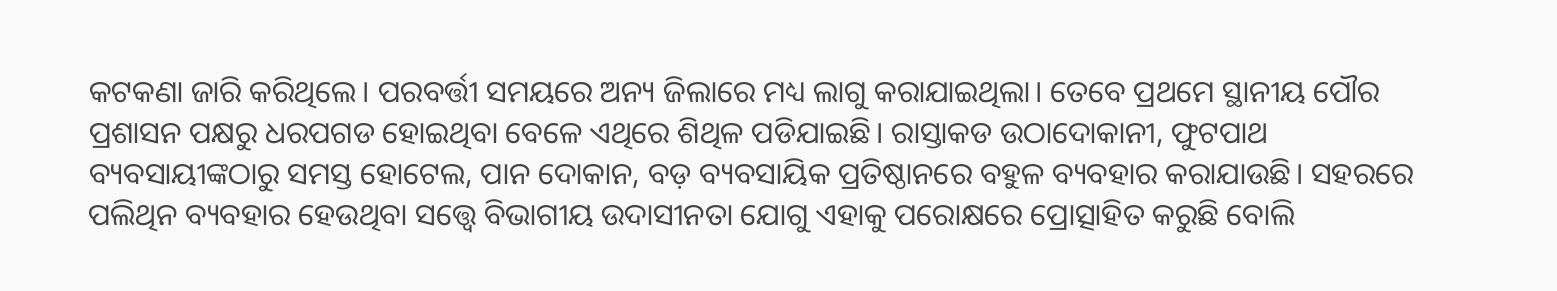କଟକଣା ଜାରି କରିଥିଲେ। ପରବର୍ତ୍ତୀ ସମୟରେ ଅନ୍ୟ ଜିଲାରେ ମଧ୍ୟ ଲାଗୁ କରାଯାଇଥିଲା। ତେବେ ପ୍ରଥମେ ସ୍ଥାନୀୟ ପୌର ପ୍ରଶାସନ ପକ୍ଷରୁ ଧରପଗଡ ହୋଇଥିବା ବେଳେ ଏଥିରେ ଶିଥିଳ ପଡିଯାଇଛି। ରାସ୍ତାକଡ ଉଠାଦୋକାନୀ, ଫୁଟପାଥ ବ୍ୟବସାୟୀଙ୍କଠାରୁ ସମସ୍ତ ହୋଟେଲ, ପାନ ଦୋକାନ, ବଡ଼ ବ୍ୟବସାୟିକ ପ୍ରତିଷ୍ଠାନରେ ବହୁଳ ବ୍ୟବହାର କରାଯାଉଛି। ସହରରେ ପଲିଥିନ ବ୍ୟବହାର ହେଉଥିବା ସତ୍ତ୍ୱେ ବିଭାଗୀୟ ଉଦାସୀନତା ଯୋଗୁ ଏହାକୁ ପରୋକ୍ଷରେ ପ୍ରୋତ୍ସାହିତ କରୁଛି ବୋଲି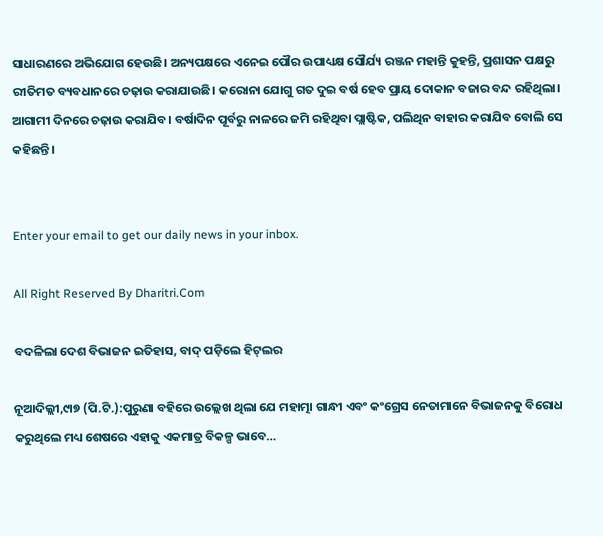ସାଧାରଣରେ ଅଭିଯୋଗ ହେଉଛି। ଅନ୍ୟପକ୍ଷରେ ଏନେଇ ପୌର ଉପାଧ୍ୟକ୍ଷ ସୌର୍ଯ୍ୟ ରଞ୍ଜନ ମହାନ୍ତି କୁହନ୍ତି, ପ୍ରଶାସନ ପକ୍ଷରୁ ରୀତିମତ ବ୍ୟବଧାନରେ ଚଢ଼ାଉ କରାଯାଉଛି। କରୋନା ଯୋଗୁ ଗତ ଦୁଇ ବର୍ଷ ହେବ ପ୍ରାୟ ଦୋକାନ ବଜାର ବନ୍ଦ ରହିଥିଲା। ଆଗାମୀ ଦିନରେ ଚଢ଼ାଉ କରାଯିବ। ବର୍ଷାଦିନ ପୂର୍ବରୁ ନାଳରେ ଜମି ରହିଥିବା ପ୍ଲାଷ୍ଟିକ, ପଲିଥିନ ବାହାର କରାଯିବ ବୋଲି ସେ କହିଛନ୍ତି।


Enter your email to get our daily news in your inbox.

All Right Reserved By Dharitri.Com

ବଦଳିଲା ଦେଶ ବିଭାଜନ ଇତିହାସ, ବାଦ୍‌ ପଡ଼ିଲେ ହିଟ୍‌ଲର

ନୂଆଦିଲ୍ଲୀ,୯ା୭ (ପି.ଟି.):ପୁରୁଣା ବହିରେ ଉଲ୍ଲେଖ ଥିଲା ଯେ ମହାତ୍ମା ଗାନ୍ଧୀ ଏବଂ କଂଗ୍ରେସ ନେତାମାନେ ବିଭାଜନକୁ ବିରୋଧ କରୁଥିଲେ ମଧ୍ୟ ଶେଷରେ ଏହାକୁ ଏକମାତ୍ର ବିକଳ୍ପ ଭାବେ…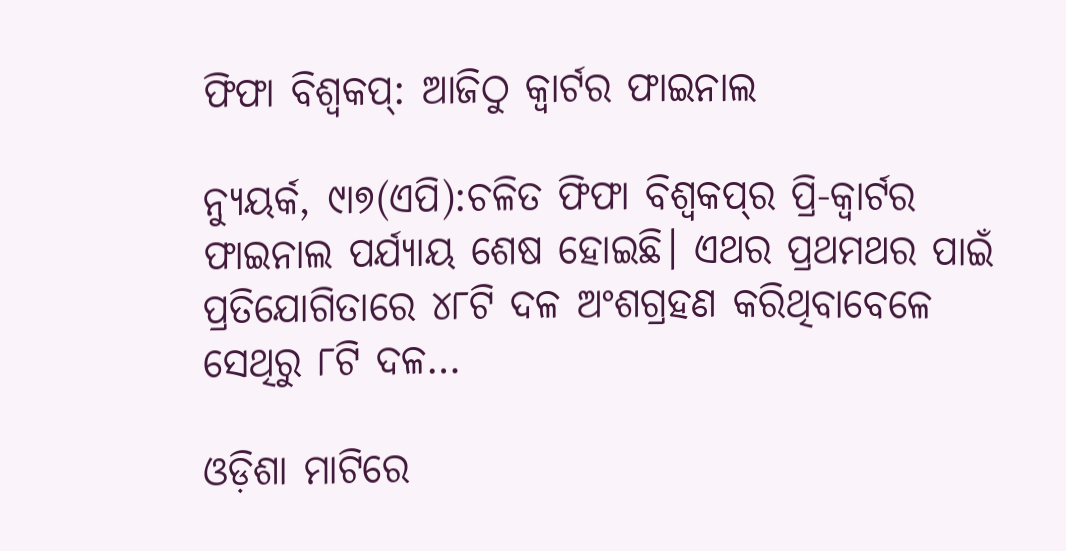ଫିଫା ବିଶ୍ୱକପ୍‌: ଆଜିଠୁ କ୍ୱାର୍ଟର ଫାଇନାଲ

ନ୍ୟୁୟର୍କ, ୯ା୭(ଏପି):ଚଳିତ ଫିଫା ବିଶ୍ୱକପ୍‌ର ପ୍ରି-କ୍ୱାର୍ଟର ଫାଇନାଲ ପର୍ଯ୍ୟାୟ ଶେଷ ହୋଇଛି। ଏଥର ପ୍ରଥମଥର ପାଇଁ ପ୍ରତିଯୋଗିତାରେ ୪୮ଟି ଦଳ ଅଂଶଗ୍ରହଣ କରିଥିବାବେଳେ ସେଥିରୁ ୮ଟି ଦଳ…

ଓଡ଼ିଶା ମାଟିରେ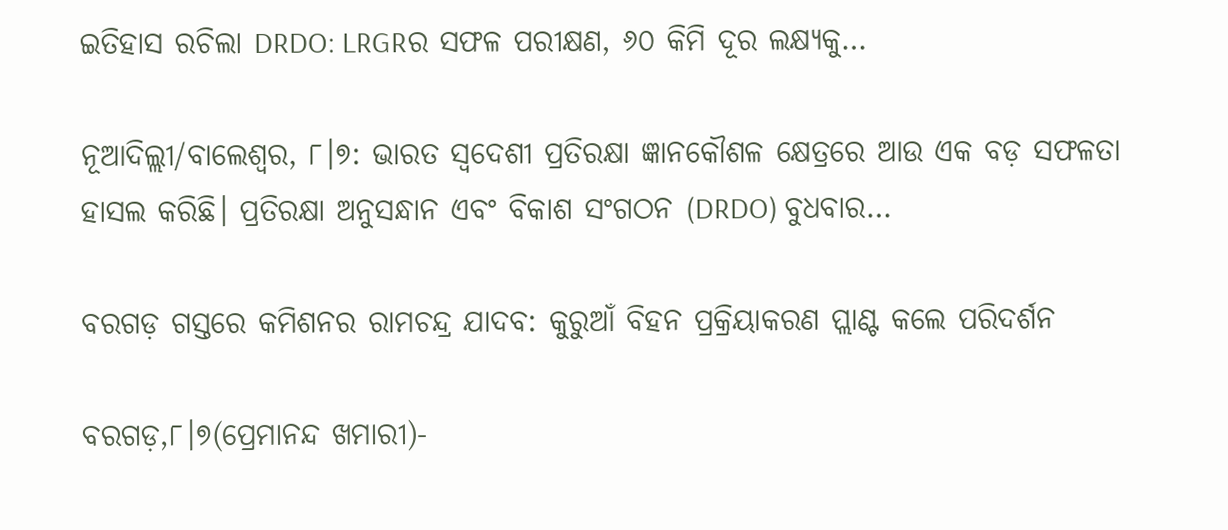ଇତିହାସ ରଚିଲା DRDO: LRGRର ସଫଳ ପରୀକ୍ଷଣ, ୬୦ କିମି ଦୂର ଲକ୍ଷ୍ୟକୁ…

ନୂଆଦିଲ୍ଲୀ/ବାଲେଶ୍ୱର, ୮।୭: ଭାରତ ସ୍ୱଦେଶୀ ପ୍ରତିରକ୍ଷା ଜ୍ଞାନକୌଶଳ କ୍ଷେତ୍ରରେ ଆଉ ଏକ ବଡ଼ ସଫଳତା ହାସଲ କରିଛି। ପ୍ରତିରକ୍ଷା ଅନୁସନ୍ଧାନ ଏବଂ ବିକାଶ ସଂଗଠନ (DRDO) ବୁଧବାର…

ବରଗଡ଼ ଗସ୍ତରେ କମିଶନର ରାମଚନ୍ଦ୍ର ଯାଦବ: କୁରୁଆଁ ବିହନ ପ୍ରକ୍ରିୟାକରଣ ପ୍ଲାଣ୍ଟ କଲେ ପରିଦର୍ଶନ

ବରଗଡ଼,୮।୭(ପ୍ରେମାନନ୍ଦ ଖମାରୀ)-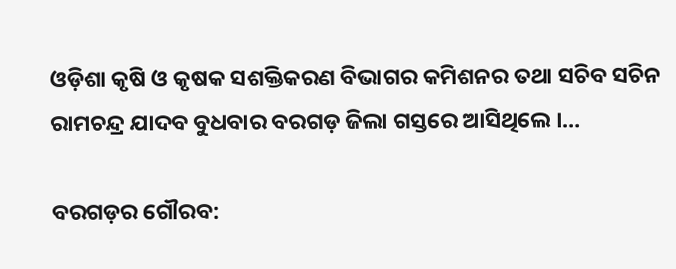ଓଡ଼ିଶା କୃଷି ଓ କୃଷକ ସଶକ୍ତିକରଣ ବିଭାଗର କମିଶନର ତଥା ସଚିବ ସଚିନ ରାମଚନ୍ଦ୍ର ଯାଦବ ବୁଧବାର ବରଗଡ଼ ଜିଲା ଗସ୍ତରେ ଆସିଥିଲେ ।…

ବରଗଡ଼ର ଗୌରବ: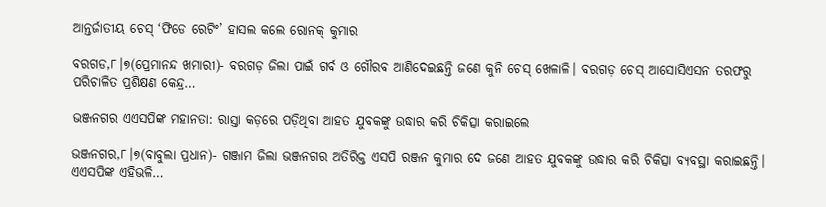ଆନ୍ତର୍ଜାତୀୟ ଚେସ୍ ‘ଫିଡେ ରେଟିଂ’ ହାସଲ କଲେ ରୋନକ୍ କୁମାର

ବରଗଡ,୮।୭(ପ୍ରେମାନନ୍ଦ ଖମାରୀ)- ବରଗଡ଼ ଜିଲା ପାଇଁ ଗର୍ବ ଓ ଗୌରବ ଆଣିଦେଇଛନ୍ତି ଜଣେ କୁନି ଚେସ୍ ଖେଳାଳି। ବରଗଡ଼ ଚେସ୍ ଆସୋସିଏସନ ତରଫରୁ ପରିଚାଳିତ ପ୍ରଶିକ୍ଷଣ କେନ୍ଦ୍ର…

ଭଞ୍ଜନଗର ଏଏସପିଙ୍କ ମହାନତା: ରାସ୍ତା କଡ଼ରେ ପଡ଼ିଥିବା ଆହତ ଯୁବକଙ୍କୁ ଉଦ୍ଧାର କରି ଚିକିତ୍ସା କରାଇଲେ

ଭଞ୍ଜନଗର,୮।୭(ବାବୁଲା ପ୍ରଧାନ)- ଗଞ୍ଜାମ ଜିଲା ଭଞ୍ଜନଗର ଅତିରିକ୍ତ ଏସପି ରଞ୍ଜନ କୁମାର ଦେ ଜଣେ ଆହତ ଯୁବକଙ୍କୁ ଉଦ୍ଧାର କରି ଚିକିତ୍ସା ବ୍ୟବସ୍ଥା କରାଇଛନ୍ତି। ଏଏସପିଙ୍କ ଏହିଭଳି…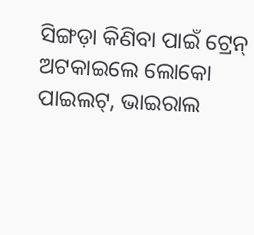ସିଙ୍ଗଡ଼ା କିଣିବା ପାଇଁ ଟ୍ରେନ୍‌ ଅଟକାଇଲେ ଲୋକୋ ପାଇଲଟ୍‌, ଭାଇରାଲ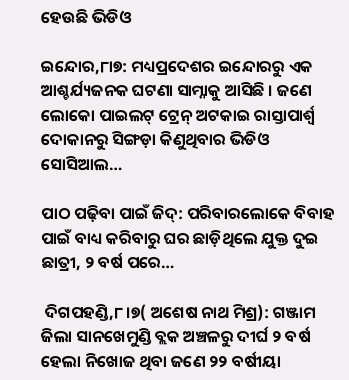ହେଉଛି ଭିଡିଓ

ଇନ୍ଦୋର,୮ା୭: ମଧ୍ୟପ୍ରଦେଶର ଇନ୍ଦୋରରୁ ଏକ ଆଶ୍ଚର୍ଯ୍ୟଜନକ ଘଟଣା ସାମ୍ନାକୁ ଆସିଛି । ଜଣେ ଲୋକୋ ପାଇଲଟ୍‌ ଟ୍ରେନ୍‌ ଅଟକାଇ ରାସ୍ତାପାର୍ଶ୍ୱ ଦୋକାନରୁ ସିଙ୍ଗଡ଼ା କିଣୁଥିବାର ଭିଡିଓ ସୋସିଆଲ…

ପାଠ ପଢ଼ିବା ପାଇଁ ଜିଦ୍: ପରିବାରଲୋକେ ବିବାହ ପାଇଁ ବାଧ୍ୟ କରିବାରୁ ଘର ଛାଡ଼ିଥିଲେ ଯୁକ୍ତ ଦୁଇ ଛାତ୍ରୀ, ୨ ବର୍ଷ ପରେ…

 ଦିଗପହଣ୍ଡି,୮।୭( ଅଶେଷ ନାଥ ମିଶ୍ର): ଗଞ୍ଜାମ ଜିଲା ସାନଖେମୁଣ୍ଡି ବ୍ଲକ ଅଞ୍ଚଳରୁ ଦୀର୍ଘ ୨ ବର୍ଷ ହେଲା ନିଖୋଜ ଥିବା ଜଣେ ୨୨ ବର୍ଷୀୟା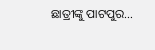ଛାତ୍ରୀଙ୍କୁ ପାଟପୁର…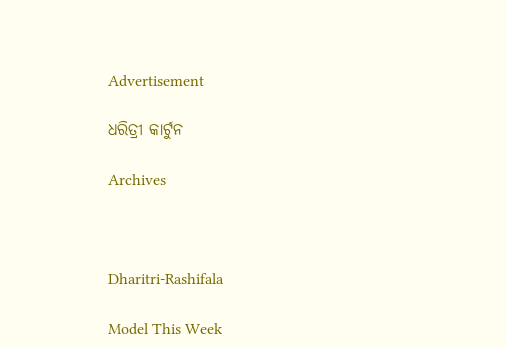Advertisement

ଧରିତ୍ରୀ କାର୍ଟୁନ

Archives



Dharitri-Rashifala

Model This Week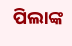ପିଲାଙ୍କ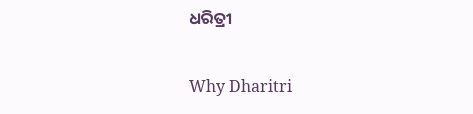ଧରିତ୍ରୀ

Why Dharitri